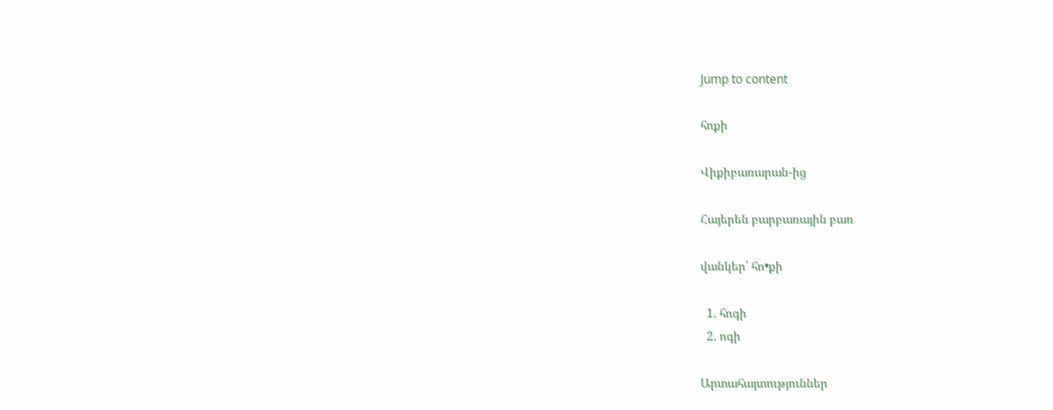Jump to content

հոքի

Վիքիբառարան-ից

Հայերեն բարբառային բառ

վանկեր՝ հո•քի

  1. հոգի
  2. ոգի

Արտահայտություններ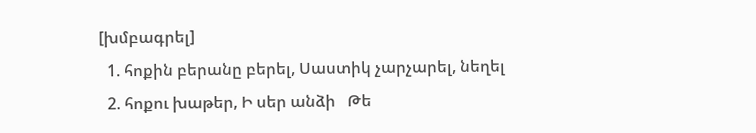[խմբագրել]
  1. հոքին բերանը բերել, Սաստիկ չարչարել, նեղել
  2. հոքու խաթեր, Ի սեր անձի   Թե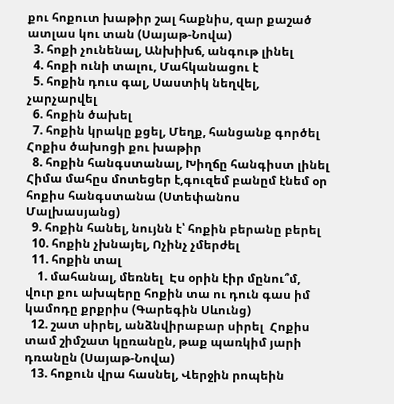քու հոքուտ խաթիր շալ հաքնիս, զար քաշած ատլաս կու տան (Սայաթ-Նովա)
  3. հոքի չունենալ, Անխիխճ, անգութ լինել
  4. հոքի ունի տալու, Մահկանացու է
  5. հոքին դուս գալ, Սաստիկ նեղվել, չարչարվել
  6. հոքին ծախել
  7. հոքին կրակը քցել, Մեղք, հանցանք գործել  Հոքիս ծախոցի քու խաթիր
  8. հոքին հանգստանալ, Խիղճը հանգիստ լինել  Հիմա մահըս մոտեցեր է,գուզեմ բանըմ էնեմ օր հոքիս հանգստանա (Ստեփանոս Մալխասյանց)
  9. հոքին հանել, նույնն է՝ հոքին բերանը բերել
  10. հոքին չխնայել, Ոչինչ չմերժել
  11. հոքին տալ
    1. մահանալ, մեռնել  Էս օրին էիր մընու՞մ, վուր քու ախպերը հոքին տա ու դուն գաս իմ կամոդը քրքրիս (Գարեգին Սևունց)
  12. շատ սիրել, անձնվիրաբար սիրել  Հոքիս տամ շիմշատ կըռանըն, թաք պառկիմ յարի դռանըն (Սայաթ-Նովա)
  13. հոքուն վրա հասնել, Վերջին րոպեին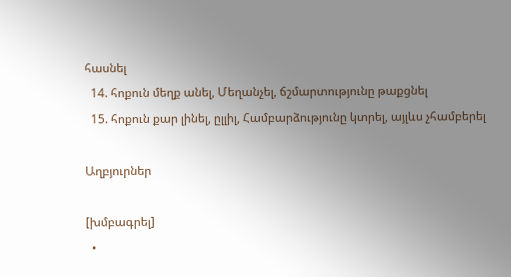հասնել
  14. հոքուն մեղք անել, Մեղանչել, ճշմարտությունը թաքցնել
  15. հոքուն քար լինել, ըլլիլ, Համբարձությունը կտրել, այլևս չհամբերել

Աղբյուրներ

[խմբագրել]
  •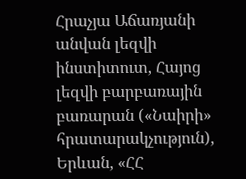Հրաչյա Աճառյանի անվան լեզվի ինստիտուտ, Հայոց լեզվի բարբառային բառարան («Նաիրի» հրատարակչություն), Երևան, «ՀՀ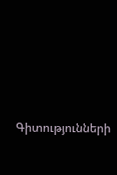Գիտությունների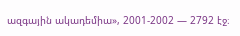ազգային ակադեմիա», 2001-2002 — 2792 էջ։